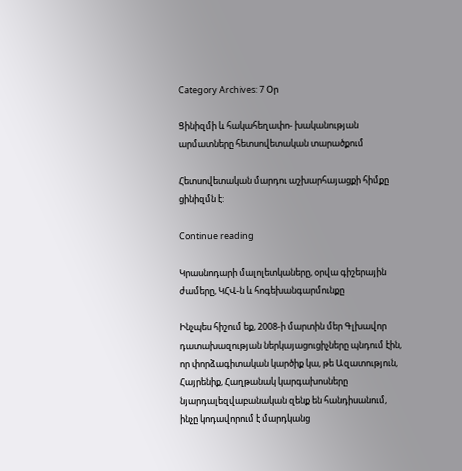Category Archives: 7 Օր

Ցինիզմի և հակահեղափո- խականության արմատները հետսովետական տարածքում

Հետսովետական մարդու աշխարհայացքի հիմքը ցինիզմն է:

Continue reading

Կրասնոդարի մալոլետկաները, օրվա գիշերային ժամերը, ԿՀՎ-ն և հոգեխանգարմունքը

Ինչպես հիշում եք, 2008-ի մարտին մեր Գլխավոր դատախազության ներկայացուցիչները պնդում էին, որ փորձագիտական կարծիք կա, թե Ազատություն, Հայրենիք, Հաղթանակ կարգախոսները նյարդալեզվաբանական զենք են հանդիսանում, ինչը կոդավորում է մարդկանց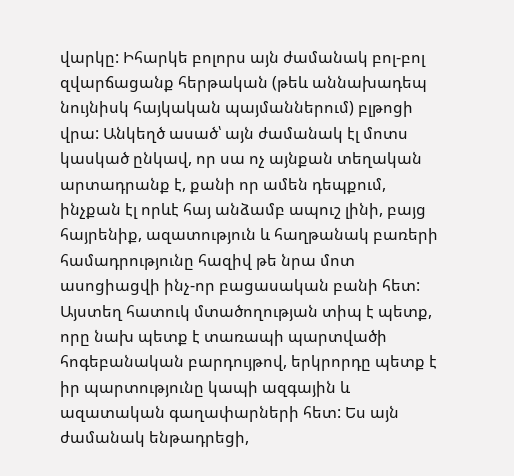վարկը: Իհարկե բոլորս այն ժամանակ բոլ-բոլ զվարճացանք հերթական (թեև աննախադեպ նույնիսկ հայկական պայմաններում) բլթոցի վրա: Անկեղծ ասած՝ այն ժամանակ էլ մոտս կասկած ընկավ, որ սա ոչ այնքան տեղական արտադրանք է, քանի որ ամեն դեպքում, ինչքան էլ որևէ հայ անձամբ ապուշ լինի, բայց հայրենիք, ազատություն և հաղթանակ բառերի համադրությունը հազիվ թե նրա մոտ ասոցիացվի ինչ-որ բացասական բանի հետ: Այստեղ հատուկ մտածողության տիպ է պետք, որը նախ պետք է տառապի պարտվածի հոգեբանական բարդույթով, երկրորդը պետք է իր պարտությունը կապի ազգային և ազատական գաղափարների հետ: Ես այն ժամանակ ենթադրեցի,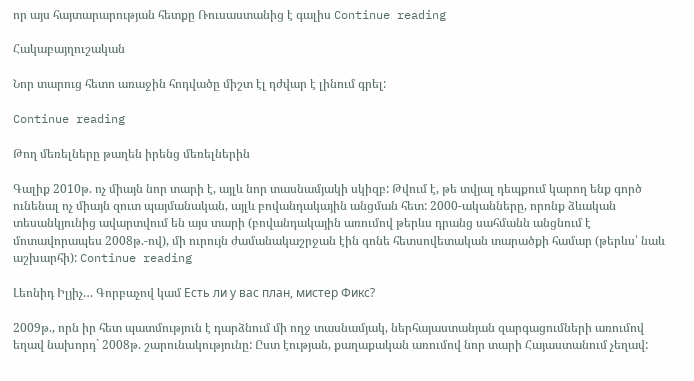որ այս հայտարարության հետքը Ռուսաստանից է գալիս Continue reading

Հակաբայղուշական

Նոր տարուց հետո առաջին հոդվածը միշտ էլ դժվար է լինում գրել:

Continue reading

Թող մեռելները թաղեն իրենց մեռելներին

Գալիք 2010թ. ոչ միայն նոր տարի է, այլև նոր տասնամյակի սկիզբ: Թվում է, թե տվյալ դեպքում կարող ենք գործ ունենալ ոչ միայն զուտ պայմանական, այլև բովանդակային անցման հետ: 2000-ականները, որոնք ձևական տեսանկյունից ավարտվում են այս տարի (բովանդակային առումով թերևս դրանց սահմանն անցնում է մոտավորապես 2008թ.-ով), մի ուրույն ժամանակաշրջան էին գոնե հետսովետական տարածքի համար (թերևս՝ նաև աշխարհի): Continue reading

Լեոնիդ Իլյիչ… Գորբաչով կամ Есть ли у вас план, мистер Фикс?

2009թ., որն իր հետ պատմություն է դարձնում մի ողջ տասնամյակ, ներհայաստանյան զարգացումների առումով եղավ նախորդ` 2008թ. շարունակությունը: Ըստ էության, քաղաքական առումով նոր տարի Հայաստանում չեղավ: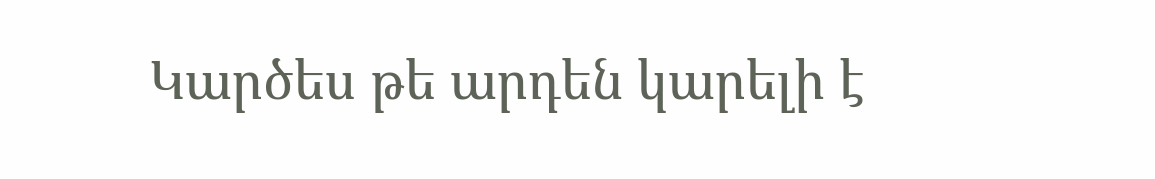Կարծես թե արդեն կարելի է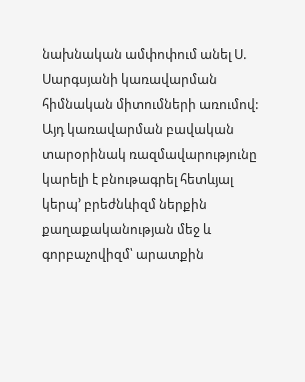նախնական ամփոփում անել Ս. Սարգսյանի կառավարման հիմնական միտումների առումով: Այդ կառավարման բավական տարօրինակ ռազմավարությունը կարելի է բնութագրել հետևյալ կերպ’ բրեժնևիզմ ներքին քաղաքականության մեջ և գորբաչովիզմ՝ արատքին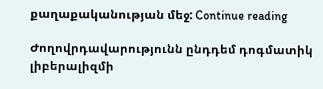քաղաքականության մեջ: Continue reading

Ժողովրդավարությունն ընդդեմ դոգմատիկ լիբերալիզմի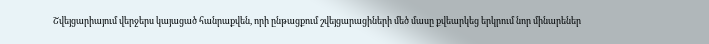Շվեյցարիայում վերջերս կայացած հանրաքվեն, որի ընթացքում շվեյցարացիների մեծ մասը քվեարկեց երկրում նոր մինարեներ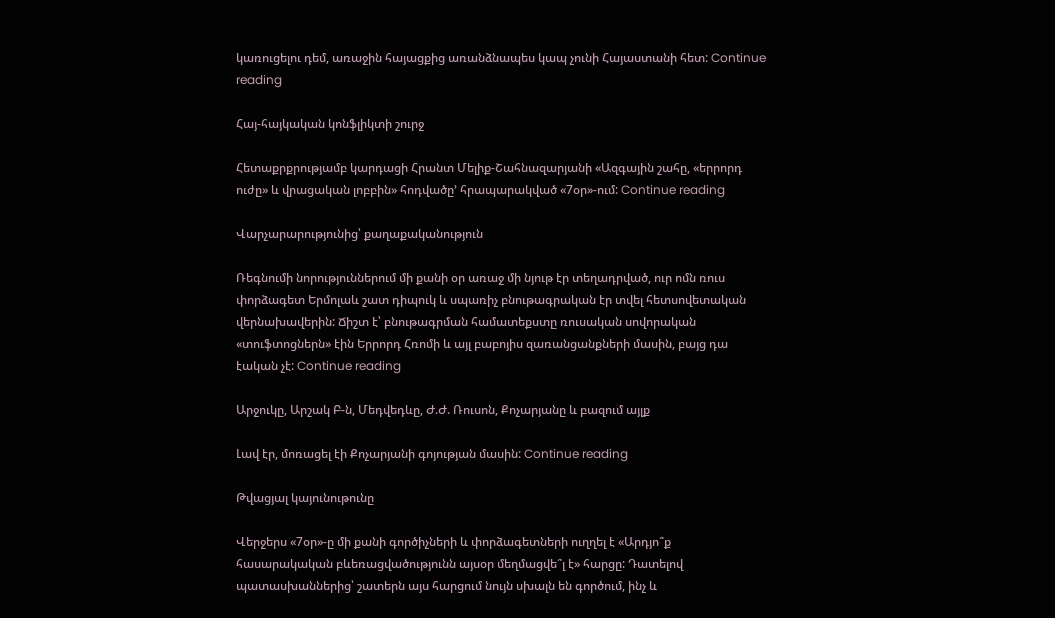կառուցելու դեմ, առաջին հայացքից առանձնապես կապ չունի Հայաստանի հետ: Continue reading

Հայ-հայկական կոնֆլիկտի շուրջ

Հետաքրքրությամբ կարդացի Հրանտ Մելիք-Շահնազարյանի «Ազգային շահը, «երրորդ ուժը» և վրացական լոբբին» հոդվածը’ հրապարակված «7օր»-ում: Continue reading

Վարչարարությունից՝ քաղաքականություն

Ռեգնումի նորություններում մի քանի օր առաջ մի նյութ էր տեղադրված, ուր ոմն ռուս փորձագետ Երմոլաև շատ դիպուկ և սպառիչ բնութագրական էր տվել հետսովետական վերնախավերին: Ճիշտ է՝ բնութագրման համատեքստը ռուսական սովորական «տուֆտոցներն» էին Երրորդ Հռոմի և այլ բաբոյիս զառանցանքների մասին, բայց դա էական չէ: Continue reading

Արջուկը, Արշակ Բ-ն, Մեդվեդևը, Ժ.Ժ. Ռուսոն, Քոչարյանը և բազում այլք

Լավ էր, մոռացել էի Քոչարյանի գոյության մասին: Continue reading

Թվացյալ կայունութունը

Վերջերս «7օր»-ը մի քանի գործիչների և փորձագետների ուղղել է «Արդյո՞ք հասարակական բևեռացվածությունն այսօր մեղմացվե՞լ է» հարցը: Դատելով պատասխաններից՝ շատերն այս հարցում նույն սխալն են գործում, ինչ և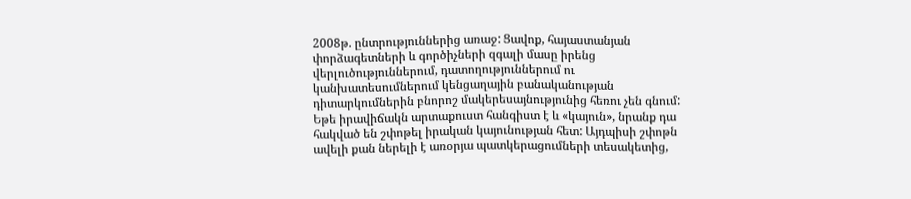2008թ. ընտրություններից առաջ: Ցավոք, հայաստանյան փորձագետների և գործիչների զգալի մասը իրենց վերլուծություններում, դատողություններում ու կանխատեսումներում կենցաղային բանականության դիտարկումներին բնորոշ մակերեսայնությունից հեռու չեն գնում: Եթե իրավիճակն արտաքուստ հանգիստ է և «կայուն», նրանք դա հակված են շփոթել իրական կայունության հետ: Այդպիսի շփոթն ավելի քան ներելի է առօրյա պատկերացումների տեսակետից,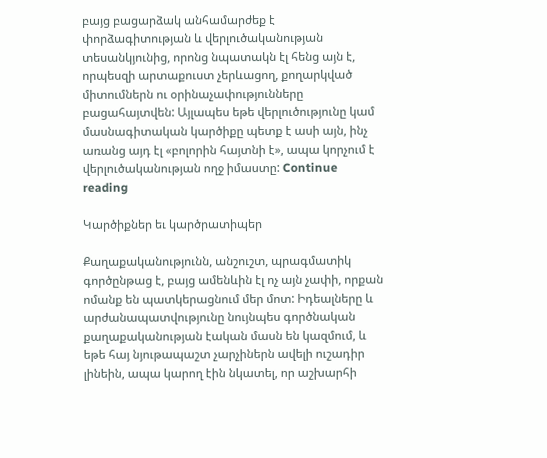բայց բացարձակ անհամարժեք է փորձագիտության և վերլուծականության տեսանկյունից, որոնց նպատակն էլ հենց այն է, որպեսզի արտաքուստ չերևացող, քողարկված միտումներն ու օրինաչափությունները բացահայտվեն: Այլապես եթե վերլուծությունը կամ մասնագիտական կարծիքը պետք է ասի այն, ինչ առանց այդ էլ «բոլորին հայտնի է», ապա կորչում է վերլուծականության ողջ իմաստը: Continue reading

Կարծիքներ եւ կարծրատիպեր

Քաղաքականությունն, անշուշտ, պրագմատիկ գործընթաց է, բայց ամենևին էլ ոչ այն չափի, որքան ոմանք են պատկերացնում մեր մոտ: Իդեալները և արժանապատվությունը նույնպես գործնական քաղաքականության էական մասն են կազմում, և եթե հայ նյութապաշտ չարչիներն ավելի ուշադիր լինեին, ապա կարող էին նկատել, որ աշխարհի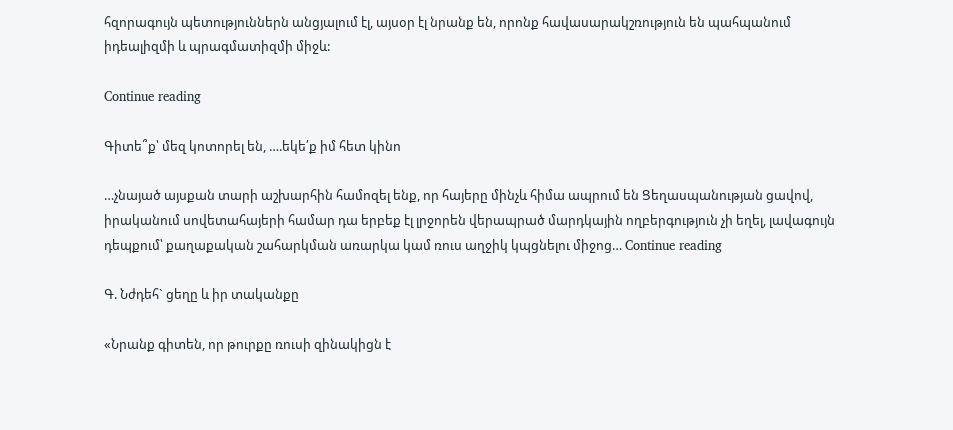հզորագույն պետություններն անցյալում էլ, այսօր էլ նրանք են, որոնք հավասարակշռություն են պահպանում իդեալիզմի և պրագմատիզմի միջև:

Continue reading

Գիտե՞ք՝ մեզ կոտորել են, ….եկե՛ք իմ հետ կինո

…չնայած այսքան տարի աշխարհին համոզել ենք, որ հայերը մինչև հիմա ապրում են Ցեղասպանության ցավով, իրականում սովետահայերի համար դա երբեք էլ լրջորեն վերապրած մարդկային ողբերգություն չի եղել, լավագույն դեպքում՝ քաղաքական շահարկման առարկա կամ ռուս աղջիկ կպցնելու միջոց… Continue reading

Գ. Նժդեհ` ցեղը և իր տականքը

«Նրանք գիտեն, որ թուրքը ռուսի զինակիցն է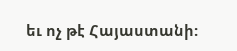եւ ոչ թէ Հայաստանի: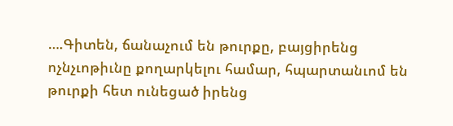….Գիտեն, ճանաչում են թուրքը, բայցիրենց ոչնչւոթիւնը քողարկելու համար, հպարտանւոմ են թուրքի հետ ունեցած իրենց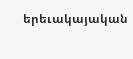երեւակայական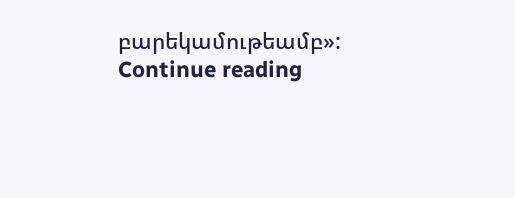բարեկամութեամբ»: Continue reading